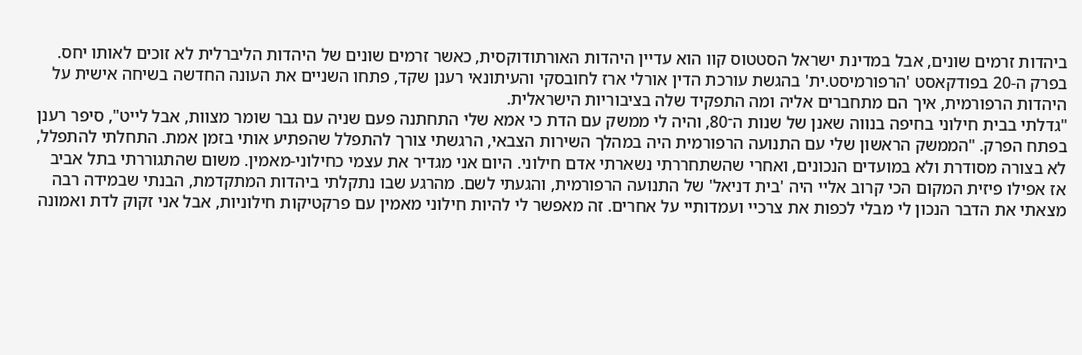ביהדות זרמים שונים, אבל במדינת ישראל הסטטוס קוו הוא עדיין היהדות האורתודוקסית, כאשר זרמים שונים של היהדות הליברלית לא זוכים לאותו יחס. בפרק ה-20 בפודקאסט 'הרפורמיסט.ית' בהגשת עורכת הדין אורלי ארז לחובסקי והעיתונאי רענן שקד, פתחו השניים את העונה החדשה בשיחה אישית על היהדות הרפורמית, איך הם מתחברים אליה ומה התפקיד שלה בציבוריות הישראלית.
"גדלתי בבית חילוני בחיפה בנווה שאנן של שנות ה־80, והיה לי ממשק עם הדת כי אמא שלי התחתנה פעם שניה עם גבר שומר מצוות, אבל לייט", סיפר רענן בפתח הפרק. "הממשק הראשון שלי עם התנועה הרפורמית היה במהלך השירות הצבאי, הרגשתי צורך להתפלל שהפתיע אותי בזמן אמת. התחלתי להתפלל, לא בצורה מסודרת ולא במועדים הנכונים, ואחרי שהשתחררתי נשארתי אדם חילוני. היום אני מגדיר את עצמי כחילוני-מאמין. משום שהתגוררתי בתל אביב אז אפילו פיזית המקום הכי קרוב אליי היה 'בית דניאל' של התנועה הרפורמית, והגעתי לשם. מהרגע שבו נתקלתי ביהדות המתקדמת, הבנתי שבמידה רבה מצאתי את הדבר הנכון לי מבלי לכפות את צרכיי ועמדותיי על אחרים. זה מאפשר לי להיות חילוני מאמין עם פרקטיקות חילוניות, אבל אני זקוק לדת ואמונה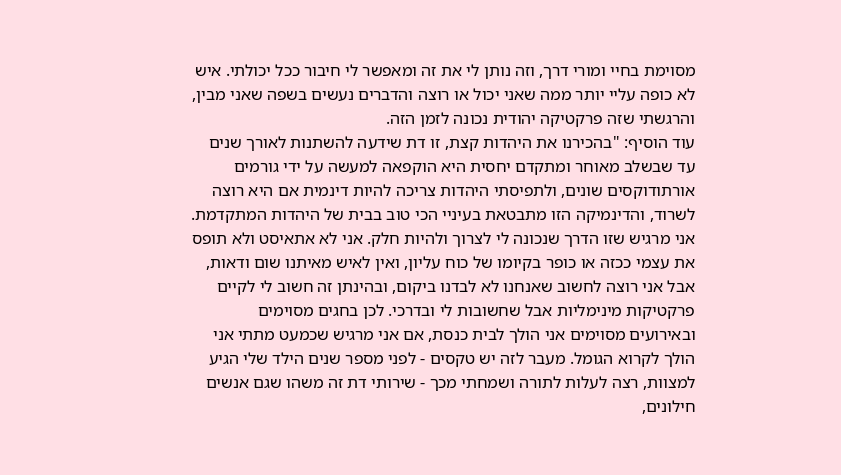מסוימת בחיי ומורי דרך, וזה נותן לי את זה ומאפשר לי חיבור ככל יכולתי. איש לא כופה עליי יותר ממה שאני יכול או רוצה והדברים נעשים בשפה שאני מבין, והרגשתי שזה פרקטיקה יהודית נכונה לזמן הזה.
עוד הוסיף: "בהכירנו את היהדות קצת, זו דת שידעה להשתנות לאורך שנים עד שבשלב מאוחר ומתקדם יחסית היא הוקפאה למעשה על ידי גורמים אורתודוקסים שונים, ולתפיסתי היהדות צריכה להיות דינמית אם היא רוצה לשרוד, והדינמיקה הזו מתבטאת בעיניי הכי טוב בבית של היהדות המתקדמת. אני מרגיש שזו הדרך שנכונה לי לצרוך ולהיות חלק. אני לא אתאיסט ולא תופס את עצמי ככזה או כופר בקיומו של כוח עליון, ואין לאיש מאיתנו שום ודאות, אבל אני רוצה לחשוב שאנחנו לא לבדנו ביקום, ובהינתן זה חשוב לי לקיים פרקטיקות מינימליות אבל שחשובות לי ובדרכי. לכן בחגים מסוימים ובאירועים מסוימים אני הולך לבית כנסת, אם אני מרגיש שכמעט מתתי אני הולך לקרוא הגומל. מעבר לזה יש טקסים - לפני מספר שנים הילד שלי הגיע למצוות, רצה לעלות לתורה ושמחתי מכך - שירותי דת זה משהו שגם אנשים חילונים,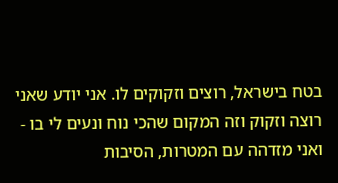בטח בישראל, רוצים וזקוקים לו. אני יודע שאני רוצה וזקוק וזה המקום שהכי נוח ונעים לי בו - ואני מזדהה עם המטרות, הסיבות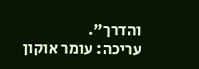והדרך".
עריכה: עומר אוקון